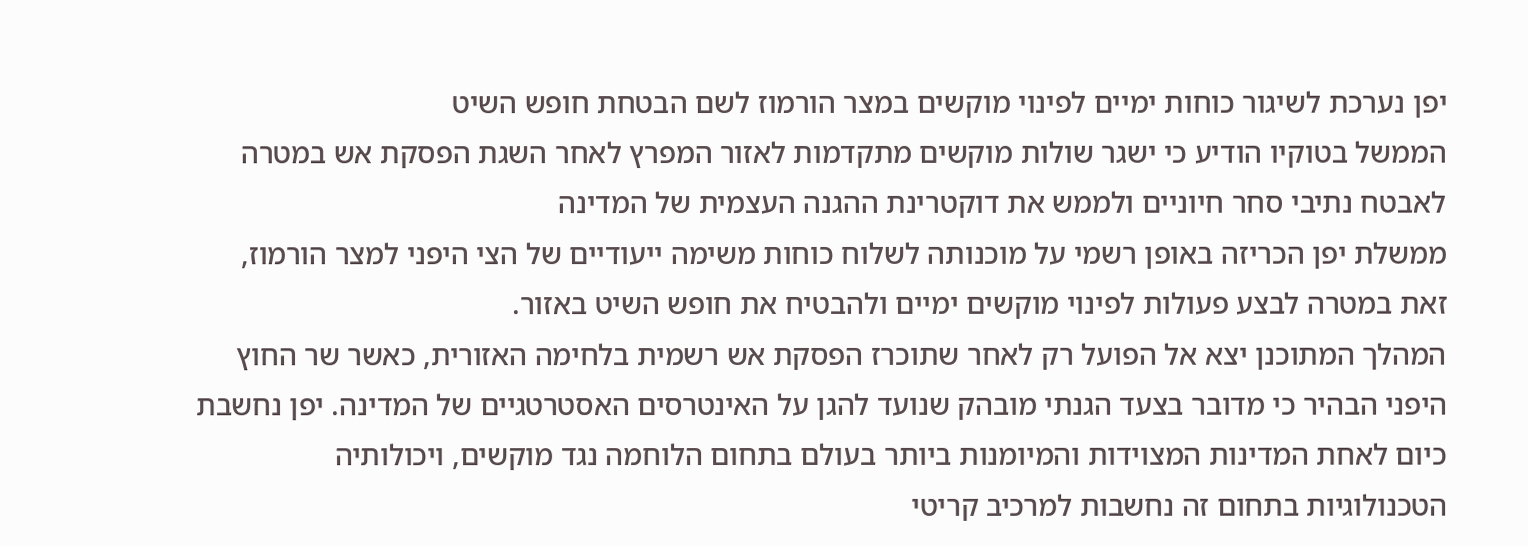יפן נערכת לשיגור כוחות ימיים לפינוי מוקשים במצר הורמוז לשם הבטחת חופש השיט
הממשל בטוקיו הודיע כי ישגר שולות מוקשים מתקדמות לאזור המפרץ לאחר השגת הפסקת אש במטרה לאבטח נתיבי סחר חיוניים ולממש את דוקטרינת ההגנה העצמית של המדינה
ממשלת יפן הכריזה באופן רשמי על מוכנותה לשלוח כוחות משימה ייעודיים של הצי היפני למצר הורמוז, זאת במטרה לבצע פעולות לפינוי מוקשים ימיים ולהבטיח את חופש השיט באזור.
המהלך המתוכנן יצא אל הפועל רק לאחר שתוכרז הפסקת אש רשמית בלחימה האזורית, כאשר שר החוץ היפני הבהיר כי מדובר בצעד הגנתי מובהק שנועד להגן על האינטרסים האסטרטגיים של המדינה. יפן נחשבת כיום לאחת המדינות המצוידות והמיומנות ביותר בעולם בתחום הלוחמה נגד מוקשים, ויכולותיה הטכנולוגיות בתחום זה נחשבות למרכיב קריטי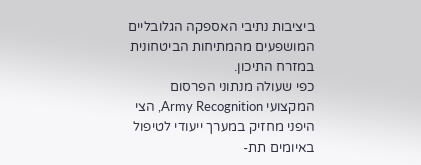ביציבות נתיבי האספקה הגלובליים המושפעים מהמתיחות הביטחונית במזרח התיכון.
כפי שעולה מנתוני הפרסום המקצועי Army Recognition, הצי היפני מחזיק במערך ייעודי לטיפול באיומים תת-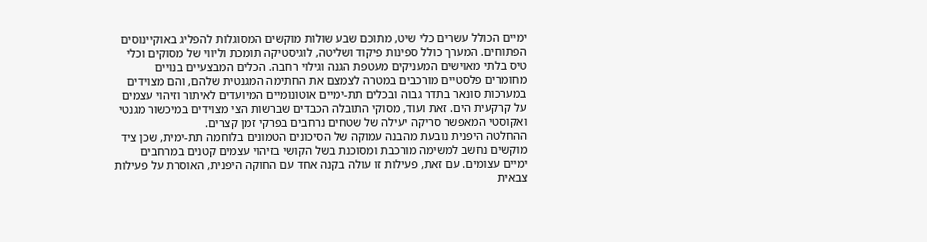ימיים הכולל עשרים כלי שיט, מתוכם שבע שולות מוקשים המסוגלות להפליג באוקיינוסים הפתוחים. המערך כולל ספינות פיקוד ושליטה, לוגיסטיקה תומכת וליווי של מסוקים וכלי טיס בלתי מאוישים המעניקים מעטפת הגנה וגילוי רחבה. הכלים המבצעיים בנויים מחומרים פלסטיים מורכבים במטרה לצמצם את החתימה המגנטית שלהם, והם מצוידים במערכות סונאר בתדר גבוה ובכלים תת-ימיים אוטונומיים המיועדים לאיתור וזיהוי עצמים על קרקעית הים. זאת ועוד, מסוקי התובלה הכבדים שברשות הצי מצוידים במיכשור מגנטי ואקוסטי המאפשר סריקה יעילה של שטחים נרחבים בפרקי זמן קצרים.
ההחלטה היפנית נובעת מהבנה עמוקה של הסיכונים הטמונים בלוחמה תת-ימית, שכן ציד מוקשים נחשב למשימה מורכבת ומסוכנת בשל הקושי בזיהוי עצמים קטנים במרחבים ימיים עצומים. עם זאת, פעילות זו עולה בקנה אחד עם החוקה היפנית, האוסרת על פעילות צבאית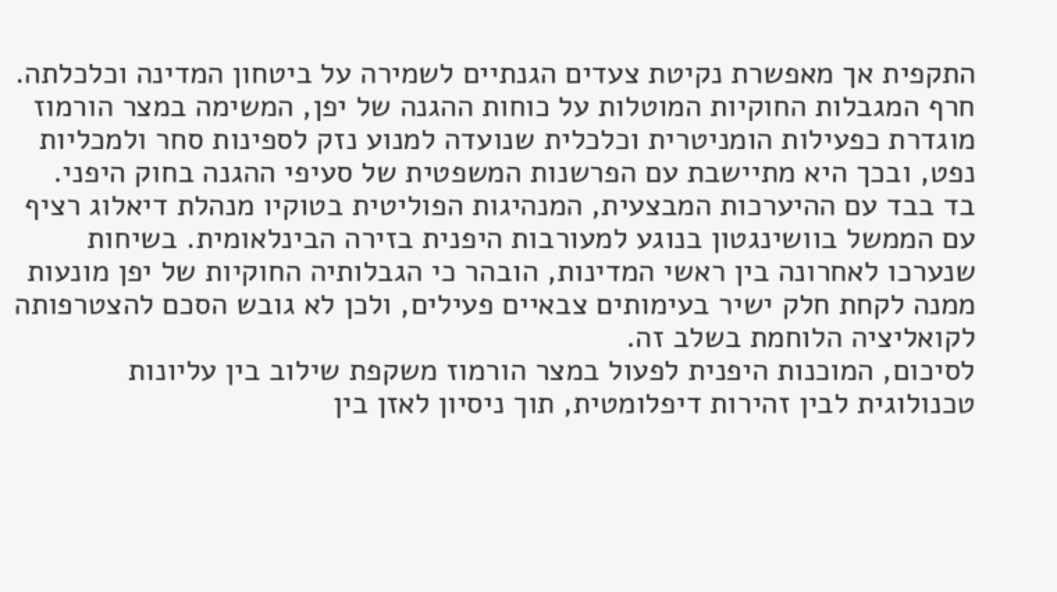התקפית אך מאפשרת נקיטת צעדים הגנתיים לשמירה על ביטחון המדינה וכלכלתה. חרף המגבלות החוקיות המוטלות על כוחות ההגנה של יפן, המשימה במצר הורמוז מוגדרת כפעילות הומניטרית וכלכלית שנועדה למנוע נזק לספינות סחר ולמכליות נפט, ובכך היא מתיישבת עם הפרשנות המשפטית של סעיפי ההגנה בחוק היפני.
בד בבד עם ההיערכות המבצעית, המנהיגות הפוליטית בטוקיו מנהלת דיאלוג רציף עם הממשל בוושינגטון בנוגע למעורבות היפנית בזירה הבינלאומית. בשיחות שנערכו לאחרונה בין ראשי המדינות, הובהר כי הגבלותיה החוקיות של יפן מונעות ממנה לקחת חלק ישיר בעימותים צבאיים פעילים, ולכן לא גובש הסכם להצטרפותה לקואליציה הלוחמת בשלב זה.
לסיכום, המוכנות היפנית לפעול במצר הורמוז משקפת שילוב בין עליונות טכנולוגית לבין זהירות דיפלומטית, תוך ניסיון לאזן בין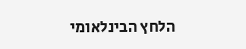הלחץ הבינלאומי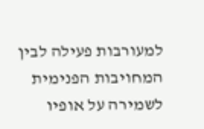למעורבות פעילה לבין המחויבות הפנימית לשמירה על אופיו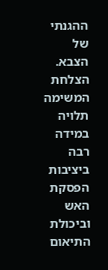ההגנתי של הצבא. הצלחת המשימה תלויה במידה רבה ביציבות הפסקת האש וביכולת התיאום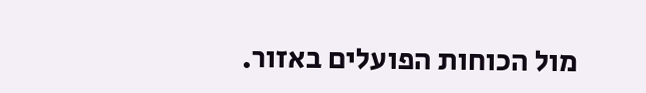מול הכוחות הפועלים באזור.